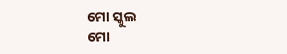ମୋ ସ୍କୁଲ
ମୋ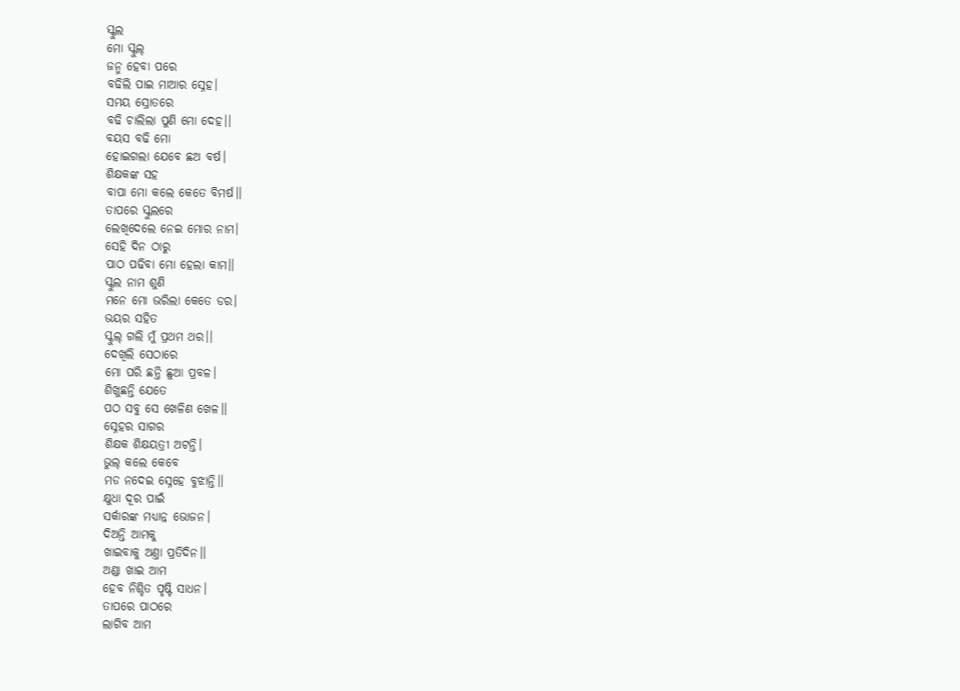ସ୍କୁଲ
ମୋ ସ୍କୁଲ୍
ଜନ୍ମ ହେବା ପରେ
ବଢିଲି ପାଇ ମାଆର ସ୍ନେହ।
ସମୟ ସ୍ରୋତରେ
ବଢି ଚାଲିଲା ପୁଣି ମୋ ଦେହ।।
ବୟସ ବଢି ମୋ
ହୋଇଗଲା ଯେବେ ଛଅ ବର୍ଷ।
ଶିକ୍ଷକଙ୍କ ସହ
ବାପା ମୋ କଲେ କେତେ ବିମର୍ଷ।।
ତାପରେ ସ୍କୁଲରେ
ଲେଖିଦେଲେ ନେଇ ମୋର ନାମ।
ସେହି ଦିନ ଠାରୁ
ପାଠ ପଢିବା ମୋ ହେଲା କାମ।।
ସ୍କୁଲ ନାମ ଶୁଣି
ମନେ ମୋ ଭରିଲା କେତେ ଡର।
ଭୟର ସହିତ
ସ୍କୁଲ୍ ଗଲି ମୁଁ ପ୍ରଥମ ଥର।।
ଦେଖିଲି ସେଠାରେ
ମୋ ପରି ଛନ୍ତି ଛୁଆ ପ୍ରବଳ।
ଶିଖୁଛନ୍ତି ଯେତେ
ପଠ ସବୁ ସେ ଖେଳିଣ ଖେଳ।।
ସ୍ନେହର ସାଗର
ଶିକ୍ଷକ ଶିକ୍ଷୟତ୍ରୀ ଅଟନ୍ତି।
ଭୁଲ୍ କଲେ କେବେ
ମଡ ନଦେଇ ସ୍ନେହେ ବୁଝାନ୍ତି।।
କ୍ଷୁଧା ଦୂର ପାଇଁ
ସର୍କାରଙ୍କ ମଧ୍ଯାନ୍ନ ଭୋଜନ।
ଦିଅନ୍ତି ଆମକୁ
ଖାଇବାକୁ ଅଣ୍ତା ପ୍ରତିଦିନ।।
ଅଣ୍ଡା ଖାଇ ଆମ
ହେବ ନିଶ୍ଚିତ ପୃଷ୍ଟି ସାଧନ।
ତାପରେ ପାଠରେ
ଲାଗିବ ଆମ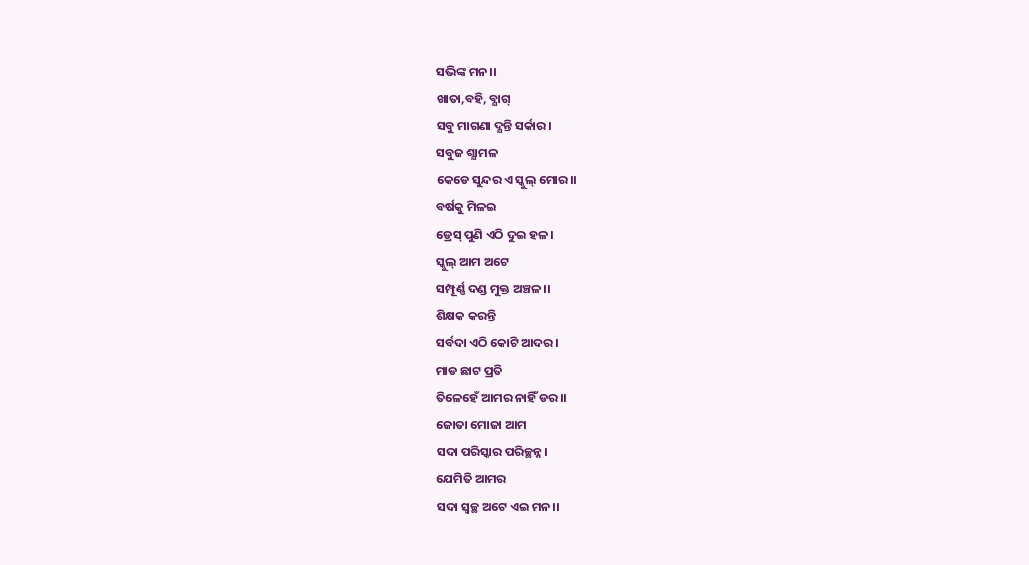ସଭିଙ୍କ ମନ।।
ଖାତା,ବହି, ବ୍ଯାଗ୍
ସବୁ ମାଗଣା ଦ୍ଯନ୍ତି ସର୍କାର।
ସବୁଜ ଶ୍ଯାମଳ
କେଡେ ସୁନ୍ଦର ଏ ସ୍କୁଲ୍ ମୋର।।
ବର୍ଷକୁ ମିଳଇ
ଡ୍ରେସ୍ ପୁଣି ଏଠି ଦୁଇ ହଳ।
ସ୍କୁଲ୍ ଆମ ଅଟେ
ସମ୍ପୂର୍ଣ୍ଣ ଦଣ୍ଡ ମୁକ୍ତ ଅଞ୍ଚଳ।।
ଶିକ୍ଷକ କରନ୍ତି
ସର୍ବଦା ଏଠି କୋଟି ଆଦର।
ମାଡ ଛାଟ ପ୍ରତି
ତିଳେହେଁ ଆମର ନାହିଁ ଡର।।
ଜୋତା ମୋଜା ଆମ
ସଦା ପରିସ୍କାର ପରିଚ୍ଛନ୍ନ।
ଯେମିତି ଆମର
ସଦା ସ୍ୱଚ୍ଛ ଅଟେ ଏଇ ମନ।।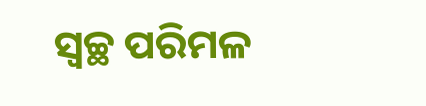ସ୍ୱଚ୍ଛ ପରିମଳ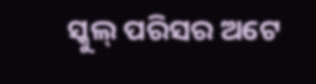ସ୍କୁଲ୍ ପରିସର ଅଟେ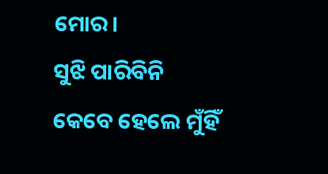ମୋର।
ସୁଝି ପାରିବିନି
କେବେ ହେଲେ ମୁଁହିଁ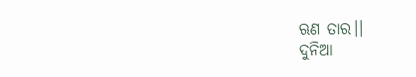ଋଣ ତାର।।
ଦୁନିଆ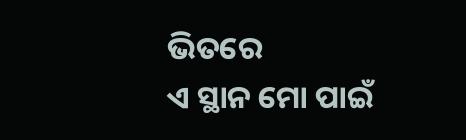ଭିତରେ
ଏ ସ୍ଥାନ ମୋ ପାଇଁ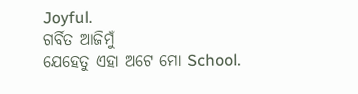Joyful.
ଗର୍ବିତ ଆଜିମୁଁ
ଯେହେତୁ ଏହା ଅଟେ ମୋ School.